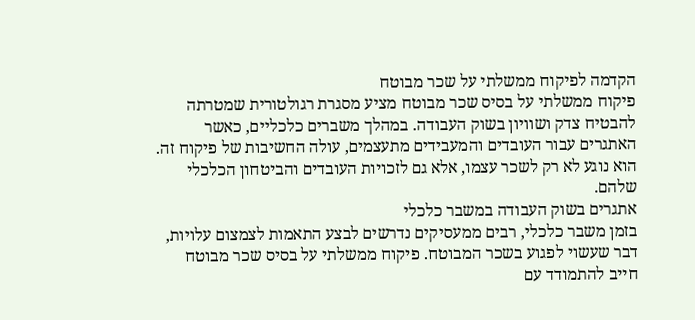הקדמה לפיקוח ממשלתי על שכר מבוטח
פיקוח ממשלתי על בסיס שכר מבוטח מציע מסגרת רגולטורית שמטרתה להבטיח צדק ושוויון בשוק העבודה. במהלך משברים כלכליים, כאשר האתגרים עבור העובדים והמעבידים מתעצמים, עולה החשיבות של פיקוח זה. הוא נוגע לא רק לשכר עצמו, אלא גם לזכויות העובדים והביטחון הכלכלי שלהם.
אתגרים בשוק העבודה במשבר כלכלי
בזמן משבר כלכלי, רבים ממעסיקים נדרשים לבצע התאמות לצמצום עלויות, דבר שעשוי לפגוע בשכר המבוטח. פיקוח ממשלתי על בסיס שכר מבוטח חייב להתמודד עם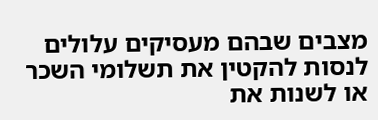מצבים שבהם מעסיקים עלולים לנסות להקטין את תשלומי השכר או לשנות את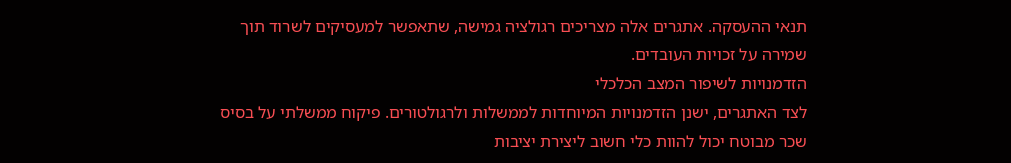תנאי ההעסקה. אתגרים אלה מצריכים רגולציה גמישה, שתאפשר למעסיקים לשרוד תוך שמירה על זכויות העובדים.
הזדמנויות לשיפור המצב הכלכלי
לצד האתגרים, ישנן הזדמנויות המיוחדות לממשלות ולרגולטורים. פיקוח ממשלתי על בסיס שכר מבוטח יכול להוות כלי חשוב ליצירת יציבות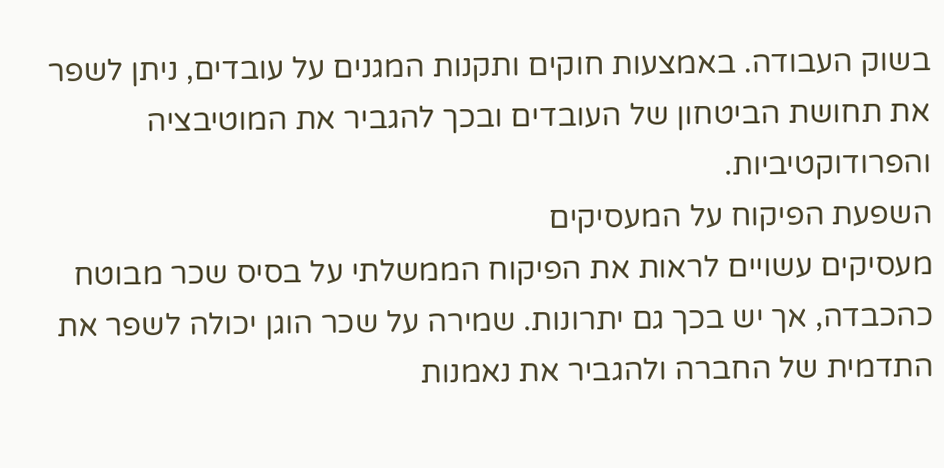בשוק העבודה. באמצעות חוקים ותקנות המגנים על עובדים, ניתן לשפר את תחושת הביטחון של העובדים ובכך להגביר את המוטיבציה והפרודוקטיביות.
השפעת הפיקוח על המעסיקים
מעסיקים עשויים לראות את הפיקוח הממשלתי על בסיס שכר מבוטח כהכבדה, אך יש בכך גם יתרונות. שמירה על שכר הוגן יכולה לשפר את התדמית של החברה ולהגביר את נאמנות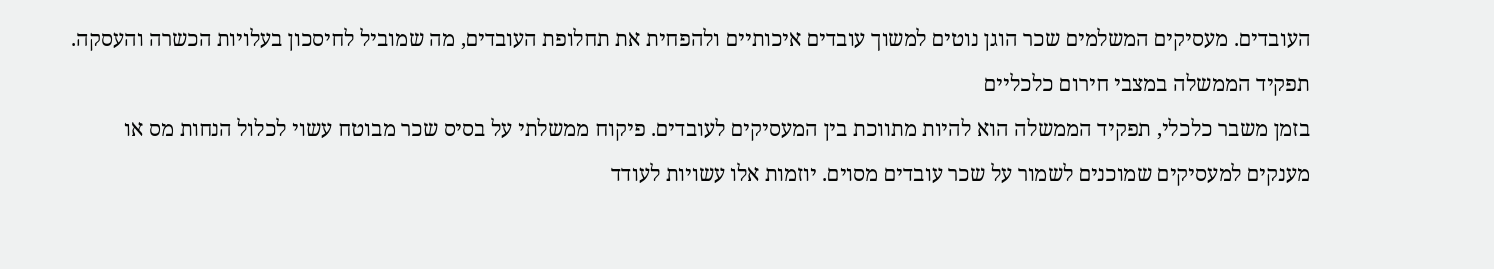העובדים. מעסיקים המשלמים שכר הוגן נוטים למשוך עובדים איכותיים ולהפחית את תחלופת העובדים, מה שמוביל לחיסכון בעלויות הכשרה והעסקה.
תפקיד הממשלה במצבי חירום כלכליים
בזמן משבר כלכלי, תפקיד הממשלה הוא להיות מתווכת בין המעסיקים לעובדים. פיקוח ממשלתי על בסיס שכר מבוטח עשוי לכלול הנחות מס או מענקים למעסיקים שמוכנים לשמור על שכר עובדים מסוים. יוזמות אלו עשויות לעודד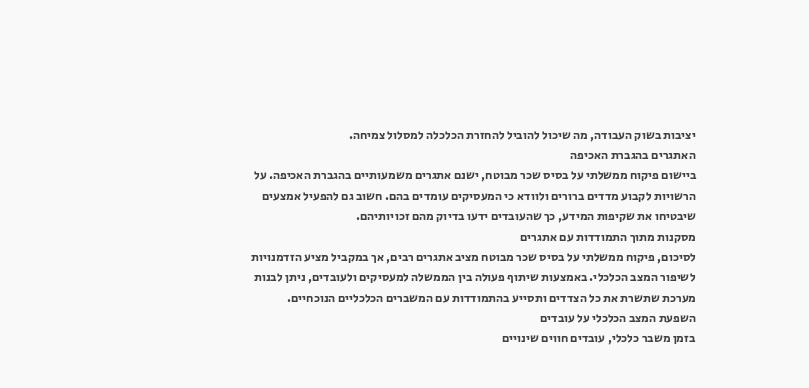יציבות בשוק העבודה, מה שיכול להוביל להחזרת הכלכלה למסלול צמיחה.
האתגרים בהגברת האכיפה
ביישום פיקוח ממשלתי על בסיס שכר מבוטח, ישנם אתגרים משמעותיים בהגברת האכיפה. על הרשויות לקבוע מדדים ברורים ולוודא כי המעסיקים עומדים בהם. חשוב גם להפעיל אמצעים שיבטיחו את שקיפות המידע, כך שהעובדים ידעו בדיוק מהם זכויותיהם.
מסקנות מתוך התמודדות עם אתגרים
לסיכום, פיקוח ממשלתי על בסיס שכר מבוטח מציב אתגרים רבים, אך במקביל מציע הזדמנויות לשיפור המצב הכלכלי. באמצעות שיתוף פעולה בין הממשלה למעסיקים ולעובדים, ניתן לבנות מערכת שתשרת את כל הצדדים ותסייע בהתמודדות עם המשברים הכלכליים הנוכחיים.
השפעת המצב הכלכלי על עובדים
בזמן משבר כלכלי, עובדים חווים שינויים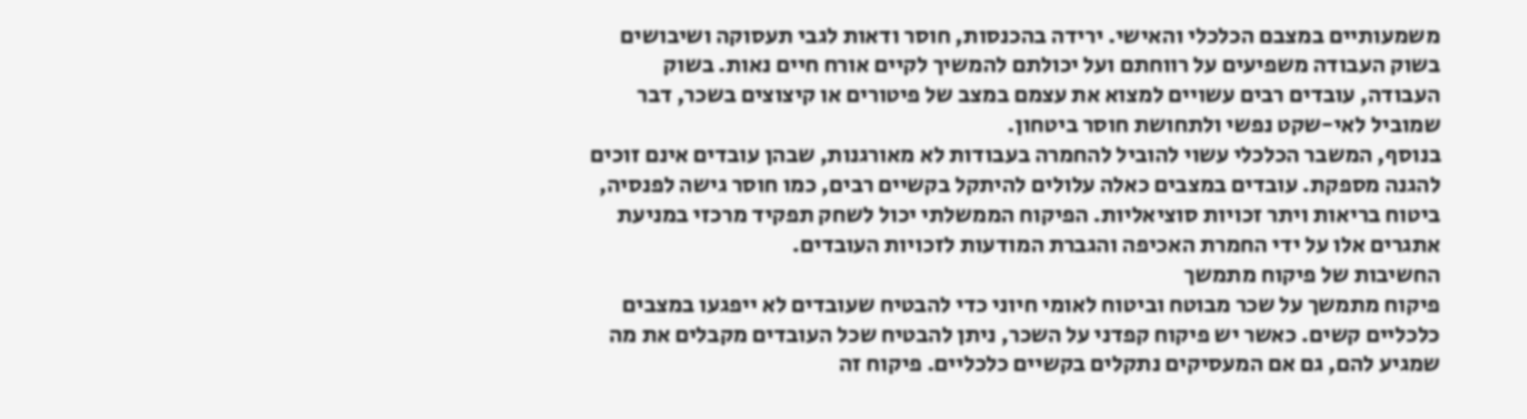משמעותיים במצבם הכלכלי והאישי. ירידה בהכנסות, חוסר ודאות לגבי תעסוקה ושיבושים בשוק העבודה משפיעים על רווחתם ועל יכולתם להמשיך לקיים אורח חיים נאות. בשוק העבודה, עובדים רבים עשויים למצוא את עצמם במצב של פיטורים או קיצוצים בשכר, דבר שמוביל לאי-שקט נפשי ולתחושת חוסר ביטחון.
בנוסף, המשבר הכלכלי עשוי להוביל להחמרה בעבודות לא מאורגנות, שבהן עובדים אינם זוכים להגנה מספקת. עובדים במצבים כאלה עלולים להיתקל בקשיים רבים, כמו חוסר גישה לפנסיה, ביטוח בריאות ויתר זכויות סוציאליות. הפיקוח הממשלתי יכול לשחק תפקיד מרכזי במניעת אתגרים אלו על ידי החמרת האכיפה והגברת המודעות לזכויות העובדים.
החשיבות של פיקוח מתמשך
פיקוח מתמשך על שכר מבוטח וביטוח לאומי חיוני כדי להבטיח שעובדים לא ייפגעו במצבים כלכליים קשים. כאשר יש פיקוח קפדני על השכר, ניתן להבטיח שכל העובדים מקבלים את מה שמגיע להם, גם אם המעסיקים נתקלים בקשיים כלכליים. פיקוח זה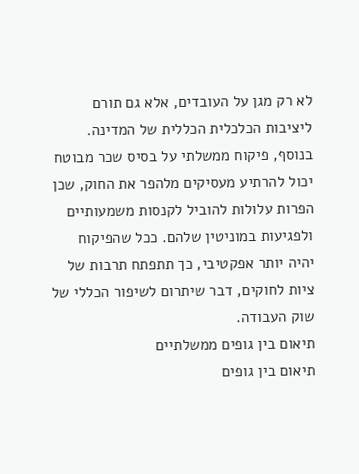לא רק מגן על העובדים, אלא גם תורם ליציבות הכלכלית הכללית של המדינה.
בנוסף, פיקוח ממשלתי על בסיס שכר מבוטח יכול להרתיע מעסיקים מלהפר את החוק, שכן הפרות עלולות להוביל לקנסות משמעותיים ולפגיעות במוניטין שלהם. ככל שהפיקוח יהיה יותר אפקטיבי, כך תתפתח תרבות של ציות לחוקים, דבר שיתרום לשיפור הכללי של שוק העבודה.
תיאום בין גופים ממשלתיים
תיאום בין גופים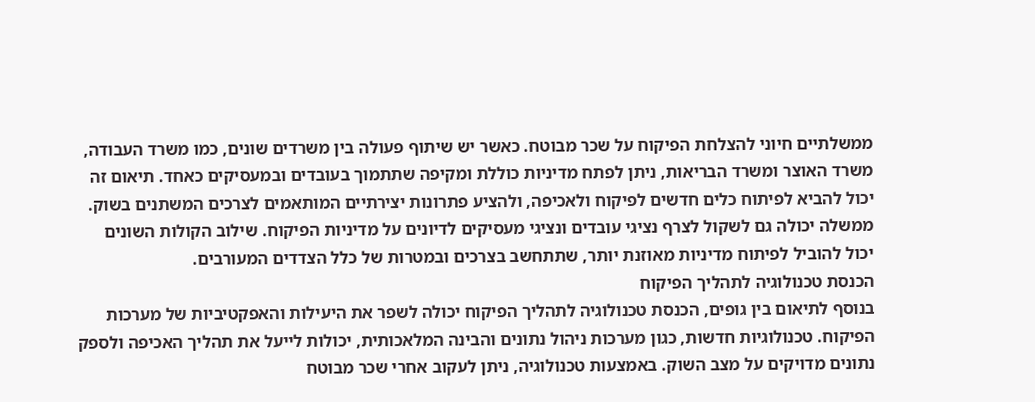ממשלתיים חיוני להצלחת הפיקוח על שכר מבוטח. כאשר יש שיתוף פעולה בין משרדים שונים, כמו משרד העבודה, משרד האוצר ומשרד הבריאות, ניתן לפתח מדיניות כוללת ומקיפה שתתמוך בעובדים ובמעסיקים כאחד. תיאום זה יכול להביא לפיתוח כלים חדשים לפיקוח ולאכיפה, ולהציע פתרונות יצירתיים המותאמים לצרכים המשתנים בשוק.
ממשלה יכולה גם לשקול לצרף נציגי עובדים ונציגי מעסיקים לדיונים על מדיניות הפיקוח. שילוב הקולות השונים יכול להוביל לפיתוח מדיניות מאוזנת יותר, שתתחשב בצרכים ובמטרות של כלל הצדדים המעורבים.
הכנסת טכנולוגיה לתהליך הפיקוח
בנוסף לתיאום בין גופים, הכנסת טכנולוגיה לתהליך הפיקוח יכולה לשפר את היעילות והאפקטיביות של מערכות הפיקוח. טכנולוגיות חדשות, כגון מערכות ניהול נתונים והבינה המלאכותית, יכולות לייעל את תהליך האכיפה ולספק נתונים מדויקים על מצב השוק. באמצעות טכנולוגיה, ניתן לעקוב אחרי שכר מבוטח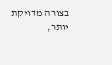בצורה מדויקת יותר,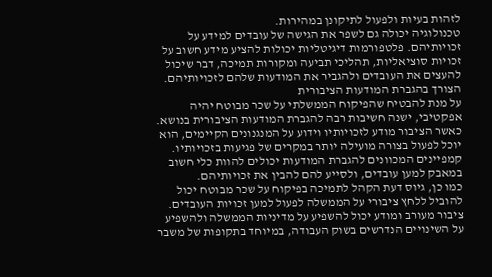לזהות בעיות ולפעול לתיקונן במהירות.
טכנולוגיה יכולה גם לשפר את הגישה של עובדים למידע על זכויותיהם. פלטפורמות דיגיטליות יכולות להציע מידע חשוב על זכויות סוציאליות, תהליכי תביעה ומקורות תמיכה, דבר שיכול להעצים את העובדים ולהגביר את המודעות שלהם לזכויותיהם.
הצורך בהגברת המודעות הציבורית
על מנת להבטיח שהפיקוח הממשלתי על שכר מבוטח יהיה אפקטיבי, ישנה חשיבות רבה להגברת המודעות הציבורית בנושא. כאשר הציבור מודע לזכויותיו וידוע על המנגנונים הקיימים, הוא יוכל לפעול בצורה מועילה יותר במקרים של פגיעות בזכויותיו. קמפיינים המכוונים להגברת המודעות יכולים להוות כלי חשוב במאבק למען עובדים, ולסייע להם להבין את זכויותיהם.
כמו כן, גיוס דעת הקהל לתמיכה בפיקוח על שכר מבוטח יכול להוביל ללחץ ציבורי על הממשלה לפעול למען זכויות העובדים. ציבור מעורב ומודע יכול להשפיע על מדיניות הממשלה ולהשפיע על השינויים הנדרשים בשוק העבודה, במיוחד בתקופות של משבר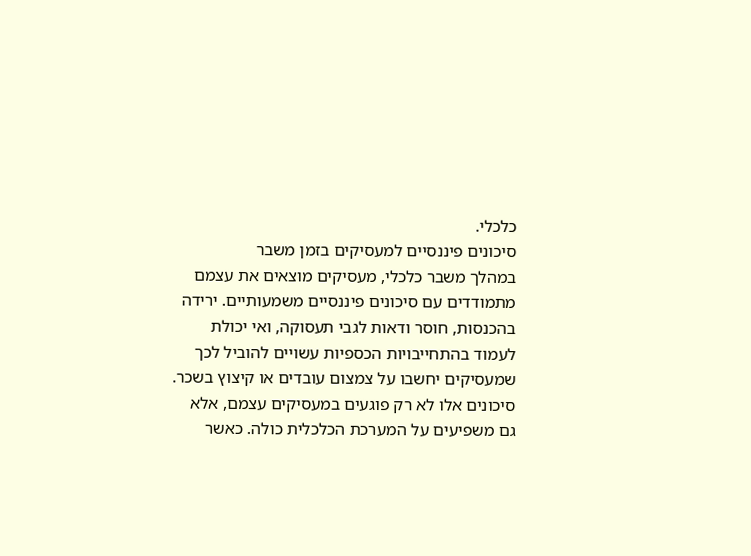כלכלי.
סיכונים פיננסיים למעסיקים בזמן משבר
במהלך משבר כלכלי, מעסיקים מוצאים את עצמם מתמודדים עם סיכונים פיננסיים משמעותיים. ירידה בהכנסות, חוסר ודאות לגבי תעסוקה, ואי יכולת לעמוד בהתחייבויות הכספיות עשויים להוביל לכך שמעסיקים יחשבו על צמצום עובדים או קיצוץ בשכר. סיכונים אלו לא רק פוגעים במעסיקים עצמם, אלא גם משפיעים על המערכת הכלכלית כולה. כאשר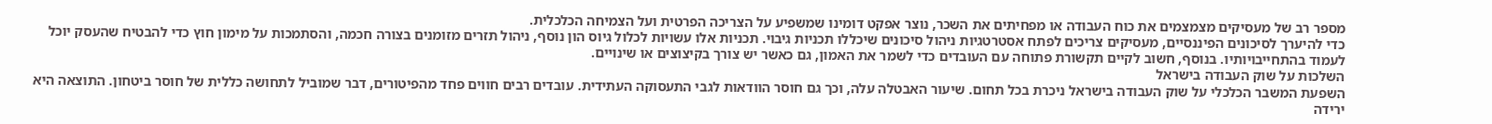מספר רב של מעסיקים מצמצמים את כוח העבודה או מפחיתים את השכר, נוצר אפקט דומינו שמשפיע על הצריכה הפרטית ועל הצמיחה הכלכלית.
כדי להיערך לסיכונים הפיננסיים, מעסיקים צריכים לפתח אסטרטגיות ניהול סיכונים שיכללו תכניות גיבוי. תכניות אלו עשויות לכלול גיוס הון נוסף, ניהול תזרים מזומנים בצורה חכמה, והסתמכות על מימון חוץ כדי להבטיח שהעסק יוכל לעמוד בהתחייבויותיו. בנוסף, חשוב לקיים תקשורת פתוחה עם העובדים כדי לשמר את האמון, גם כאשר יש צורך בקיצוצים או שינויים.
השלכות על שוק העבודה בישראל
השפעת המשבר הכלכלי על שוק העבודה בישראל ניכרת בכל תחום. שיעור האבטלה עלה, וכך גם חוסר הוודאות לגבי התעסוקה העתידית. עובדים רבים חווים פחד מהפיטורים, דבר שמוביל לתחושה כללית של חוסר ביטחון. התוצאה היא ירידה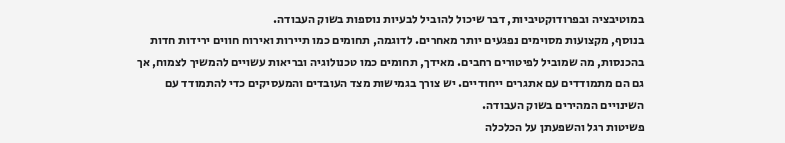במוטיבציה ובפרודוקטיביות, דבר שיכול להוביל לבעיות נוספות בשוק העבודה.
בנוסף, מקצועות מסוימים נפגעים יותר מאחרים. לדוגמה, תחומים כמו תיירות ואירוח חווים ירידות חדות בהכנסות, מה שמוביל לפיטורים רחבים. מאידך, תחומים כמו טכנולוגיה ובריאות עשויים להמשיך לצמוח, אך גם הם מתמודדים עם אתגרים ייחודיים. יש צורך בגמישות מצד העובדים והמעסיקים כדי להתמודד עם השינויים המהירים בשוק העבודה.
פשיטות רגל והשפעתן על הכלכלה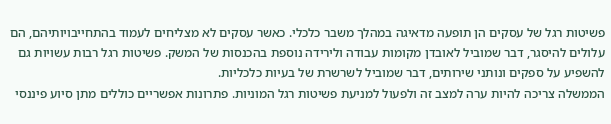פשיטות רגל של עסקים הן תופעה מדאיגה במהלך משבר כלכלי. כאשר עסקים לא מצליחים לעמוד בהתחייבויותיהם, הם עלולים להיסגר, דבר שמוביל לאובדן מקומות עבודה ולירידה נוספת בהכנסות של המשק. פשיטות רגל רבות עשויות גם להשפיע על ספקים ונותני שירותים, דבר שמוביל לשרשרת של בעיות כלכליות.
הממשלה צריכה להיות ערה למצב זה ולפעול למניעת פשיטות רגל המוניות. פתרונות אפשריים כוללים מתן סיוע פיננסי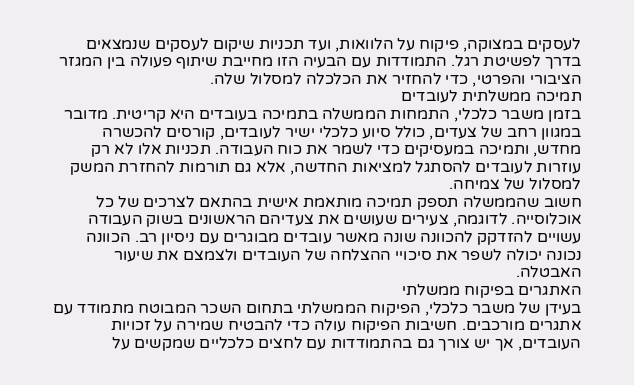לעסקים במצוקה, פיקוח על הלוואות, ועד תכניות שיקום לעסקים שנמצאים בדרך לפשיטת רגל. התמודדות עם הבעיה הזו מחייבת שיתוף פעולה בין המגזר הציבורי והפרטי, כדי להחזיר את הכלכלה למסלול שלה.
תמיכה ממשלתית לעובדים
בזמן משבר כלכלי, התמחות הממשלה בתמיכה בעובדים היא קריטית. מדובר במגוון רחב של צעדים, כולל סיוע כלכלי ישיר לעובדים, קורסים להכשרה מחדש, ותמיכה במעסיקים כדי לשמר את כוח העבודה. תכניות אלו לא רק עוזרות לעובדים להסתגל למציאות החדשה, אלא גם תורמות להחזרת המשק למסלול של צמיחה.
חשוב שהממשלה תספק תמיכה מותאמת אישית בהתאם לצרכים של כל אוכלוסייה. לדוגמה, צעירים שעושים את צעדיהם הראשונים בשוק העבודה עשויים להזדקק להכוונה שונה מאשר עובדים מבוגרים עם ניסיון רב. הכוונה נכונה יכולה לשפר את סיכויי ההצלחה של העובדים ולצמצם את שיעור האבטלה.
האתגרים בפיקוח ממשלתי
בעידן של משבר כלכלי, הפיקוח הממשלתי בתחום השכר המבוטח מתמודד עם אתגרים מורכבים. חשיבות הפיקוח עולה כדי להבטיח שמירה על זכויות העובדים, אך יש צורך גם בהתמודדות עם לחצים כלכליים שמקשים על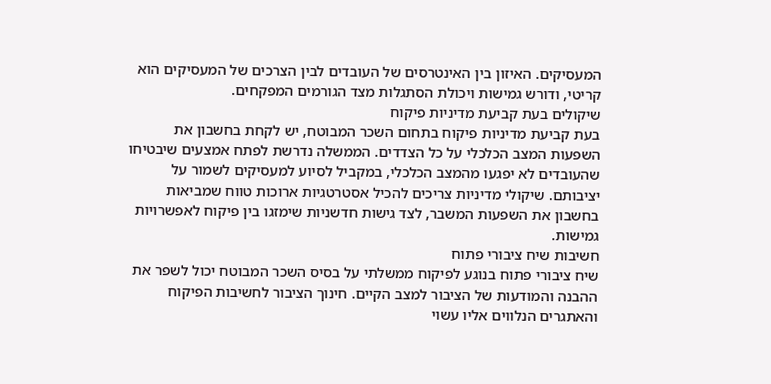המעסיקים. האיזון בין האינטרסים של העובדים לבין הצרכים של המעסיקים הוא קריטי, ודורש גמישות ויכולת הסתגלות מצד הגורמים המפקחים.
שיקולים בעת קביעת מדיניות פיקוח
בעת קביעת מדיניות פיקוח בתחום השכר המבוטח, יש לקחת בחשבון את השפעות המצב הכלכלי על כל הצדדים. הממשלה נדרשת לפתח אמצעים שיבטיחו שהעובדים לא יפגעו מהמצב הכלכלי, במקביל לסיוע למעסיקים לשמור על יציבותם. שיקולי מדיניות צריכים להכיל אסטרטגיות ארוכות טווח שמביאות בחשבון את השפעות המשבר, לצד גישות חדשניות שימזגו בין פיקוח לאפשרויות גמישות.
חשיבות שיח ציבורי פתוח
שיח ציבורי פתוח בנוגע לפיקוח ממשלתי על בסיס השכר המבוטח יכול לשפר את ההבנה והמודעות של הציבור למצב הקיים. חינוך הציבור לחשיבות הפיקוח והאתגרים הנלווים אליו עשוי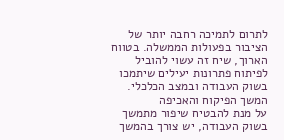לתרום לתמיכה רחבה יותר של הציבור בפעולות הממשלה. בטווח הארוך, שיח זה עשוי להוביל לפיתוח פתרונות יעילים שיתמכו בשוק העבודה ובמצב הכלכלי.
המשך הפיקוח והאכיפה
על מנת להבטיח שיפור מתמשך בשוק העבודה, יש צורך בהמשך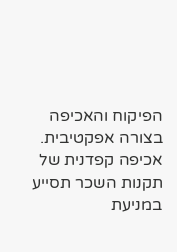הפיקוח והאכיפה בצורה אפקטיבית. אכיפה קפדנית של תקנות השכר תסייע במניעת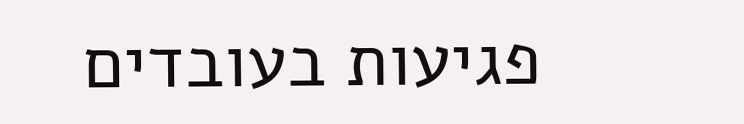פגיעות בעובדים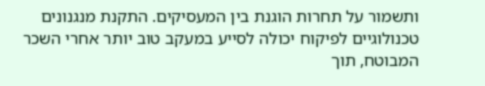ותשמור על תחרות הוגנת בין המעסיקים. התקנת מנגנונים טכנולוגיים לפיקוח יכולה לסייע במעקב טוב יותר אחרי השכר המבוטח, תוך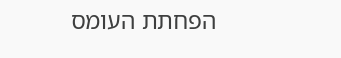הפחתת העומס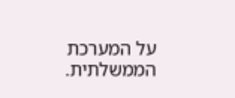על המערכת הממשלתית.